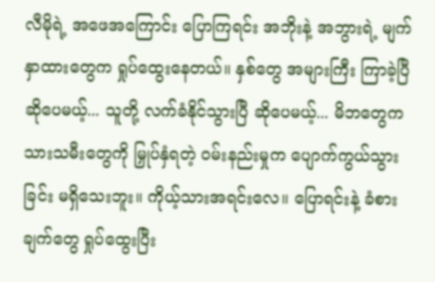လီမိုရဲ့ အဖေအကြောင်း ပြောကြရင်း အဘိုးနဲ့ အဘွားရဲ့ မျက်နှာထားတွေက ရှုပ်ထွေးနေတယ်။ နှစ်တွေ အများကြီး ကြာခဲ့ပြီ ဆိုပေမယ့်... သူတို့ လက်ခံနိုင်သွားပြီ ဆိုပေမယ့်... မိဘတွေက သားသမီးတွေကို မြှုပ်နှံရတဲ့ ဝမ်းနည်းမှုက ပျောက်ကွယ်သွားခြင်း မရှိသေးဘူး။ ကိုယ့်သားအရင်းလေ။ ပြောရင်းနဲ့ ခံစားချက်တွေ ရှုပ်ထွေးပြီး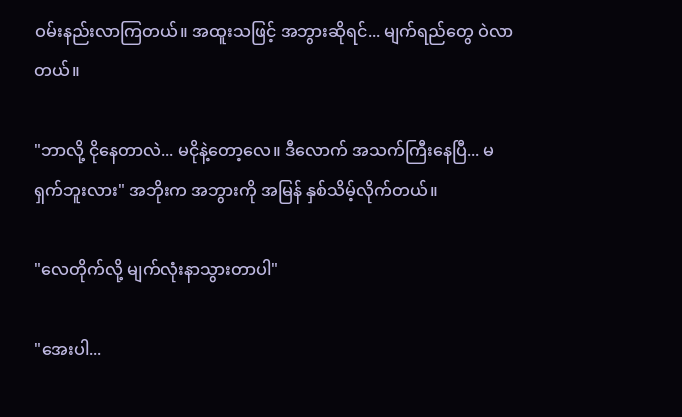ဝမ်းနည်းလာကြတယ်။ အထူးသဖြင့် အဘွားဆိုရင်... မျက်ရည်တွေ ဝဲလာတယ်။

"ဘာလို့ ငိုနေတာလဲ... မငိုနဲ့တော့လေ။ ဒီလောက် အသက်ကြီးနေပြီ... မရှက်ဘူးလား" အဘိုးက အဘွားကို အမြန် နှစ်သိမ့်လိုက်တယ်။

"လေတိုက်လို့ မျက်လုံးနာသွားတာပါ"

"အေးပါ...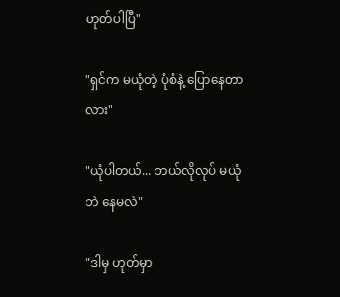ဟုတ်ပါပြီ"

"ရှင်က မယုံတဲ့ ပုံစံနဲ့ ပြောနေတာလား"

"ယုံပါတယ်... ဘယ်လိုလုပ် မယုံဘဲ နေမလဲ"

"ဒါမှ ဟုတ်မှာ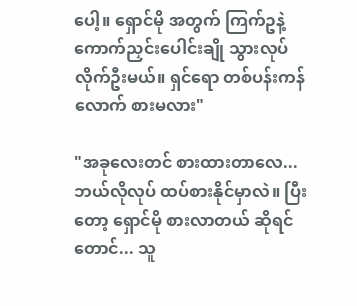ပေါ့။ ရှောင်မို အတွက် ကြက်ဥနဲ့ ကောက်ညှင်းပေါင်းချို သွားလုပ်လိုက်ဦးမယ်။ ရှင်ရော တစ်ပန်းကန်လောက် စားမလား"

"အခုလေးတင် စားထားတာလေ... ဘယ်လိုလုပ် ထပ်စားနိုင်မှာလဲ။ ပြီးတော့ ရှောင်မို စားလာတယ် ဆိုရင်တောင်... သူ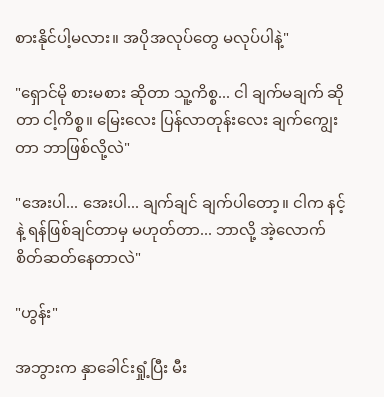စားနိုင်ပါ့မလား။ အပိုအလုပ်တွေ မလုပ်ပါနဲ့"

"ရှောင်မို စားမစား ဆိုတာ သူ့ကိစ္စ... ငါ ချက်မချက် ဆိုတာ ငါ့ကိစ္စ။ မြေးလေး ပြန်လာတုန်းလေး ချက်ကျွေးတာ ဘာဖြစ်လို့လဲ"

"အေးပါ... အေးပါ... ချက်ချင် ချက်ပါတော့။ ငါက နင့်နဲ့ ရန်ဖြစ်ချင်တာမှ မဟုတ်တာ... ဘာလို့ အဲ့လောက် စိတ်ဆတ်နေတာလဲ"

"ဟွန်း"

အဘွားက နှာခေါင်းရှုံ့ပြီး မီး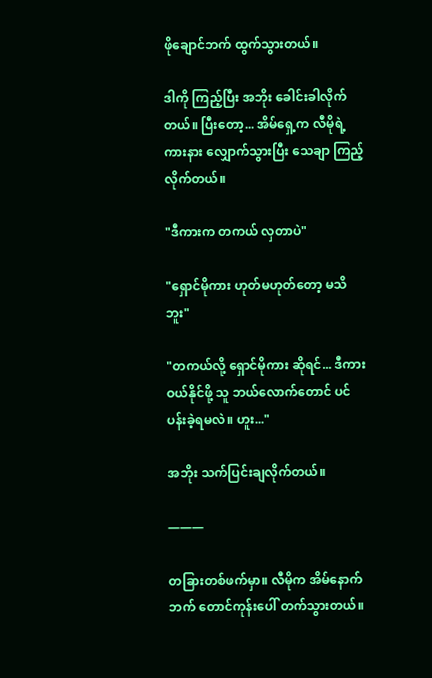ဖိုချောင်ဘက် ထွက်သွားတယ်။

ဒါကို ကြည့်ပြီး အဘိုး ခေါင်းခါလိုက်တယ်။ ပြီးတော့... အိမ်ရှေ့က လီမိုရဲ့ ကားနား လျှောက်သွားပြီး သေချာ ကြည့်လိုက်တယ်။

"ဒီကားက တကယ် လှတာပဲ"

"ရှောင်မိုကား ဟုတ်မဟုတ်တော့ မသိဘူး"

"တကယ်လို့ ရှောင်မိုကား ဆိုရင်... ဒီကားဝယ်နိုင်ဖို့ သူ ဘယ်လောက်တောင် ပင်ပန်းခဲ့ရမလဲ။ ဟူး..."

အဘိုး သက်ပြင်းချလိုက်တယ်။

———

တခြားတစ်ဖက်မှာ။ လီမိုက အိမ်နောက်ဘက် တောင်ကုန်းပေါ် တက်သွားတယ်။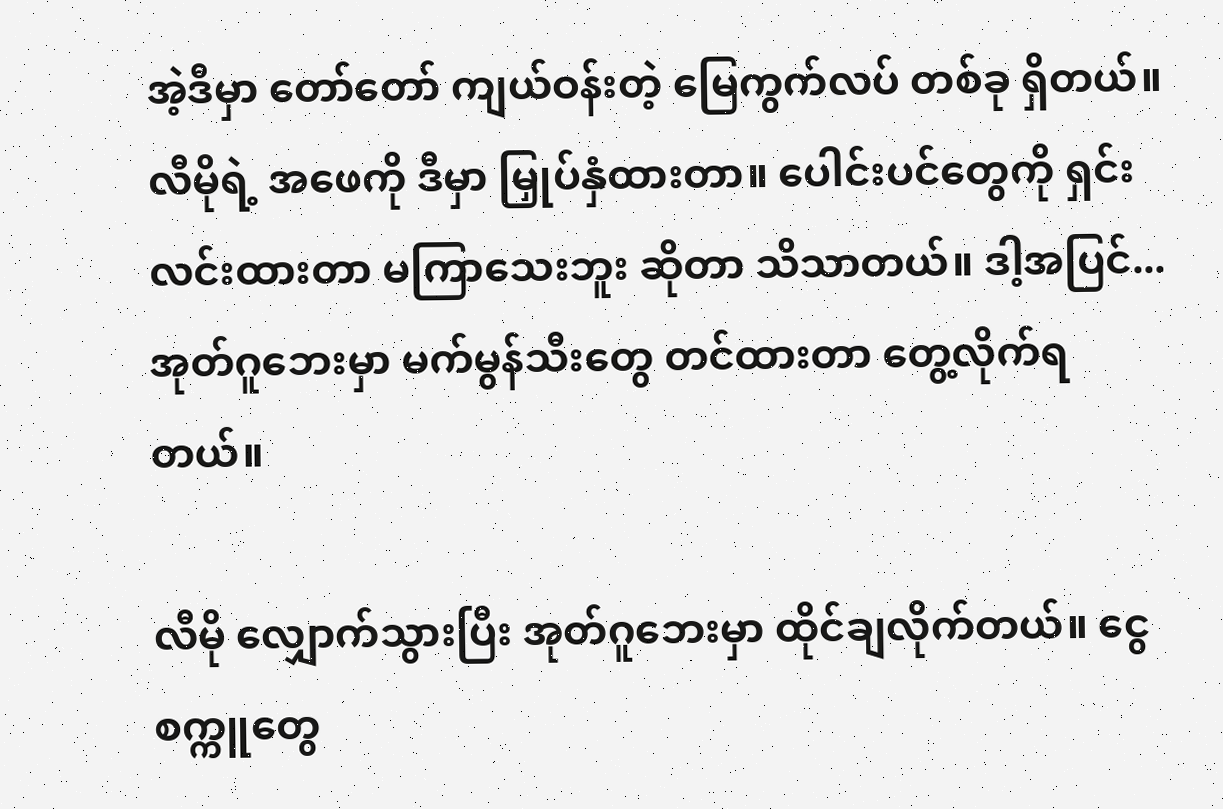အဲ့ဒီမှာ တော်တော် ကျယ်ဝန်းတဲ့ မြေကွက်လပ် တစ်ခု ရှိတယ်။ လီမိုရဲ့ အဖေကို ဒီမှာ မြှုပ်နှံထားတာ။ ပေါင်းပင်တွေကို ရှင်းလင်းထားတာ မကြာသေးဘူး ဆိုတာ သိသာတယ်။ ဒါ့အပြင်... အုတ်ဂူဘေးမှာ မက်မွန်သီးတွေ တင်ထားတာ တွေ့လိုက်ရတယ်။

လီမို လျှောက်သွားပြီး အုတ်ဂူဘေးမှာ ထိုင်ချလိုက်တယ်။ ငွေစက္ကူတွေ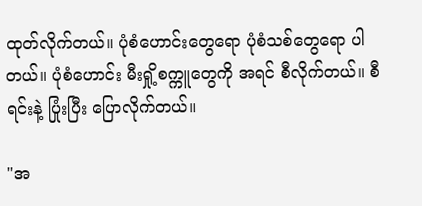ထုတ်လိုက်တယ်။ ပုံစံဟောင်းတွေရော ပုံစံသစ်တွေရော ပါတယ်။ ပုံစံဟောင်း မီးရှို့စက္ကူတွေကို အရင် စီလိုက်တယ်။ စီရင်းနဲ့ ပြုံးပြီး ပြောလိုက်တယ်။

"အ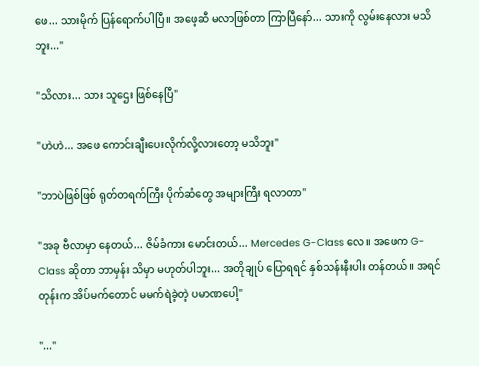ဖေ... သားမိုက် ပြန်ရောက်ပါပြီ။ အဖေ့ဆီ မလာဖြစ်တာ ကြာပြီနော်... သားကို လွမ်းနေလား မသိဘူး..."

"သိလား... သား သူဌေး ဖြစ်နေပြီ"

"ဟဲဟဲ... အဖေ ကောင်းချီးပေးလိုက်လို့လားတော့ မသိဘူး"

"ဘာပဲဖြစ်ဖြစ် ရုတ်တရက်ကြီး ပိုက်ဆံတွေ အများကြီး ရလာတာ"

"အခု ဗီလာမှာ နေတယ်... ဇိမ်ခံကား မောင်းတယ်... Mercedes G-Class လေ။ အဖေက G-Class ဆိုတာ ဘာမှန်း သိမှာ မဟုတ်ပါဘူး... အတိုချုပ် ပြောရရင် နှစ်သန်းနီးပါး တန်တယ်။ အရင်တုန်းက အိပ်မက်တောင် မမက်ရဲခဲ့တဲ့ ပမာဏပေါ့"

"..."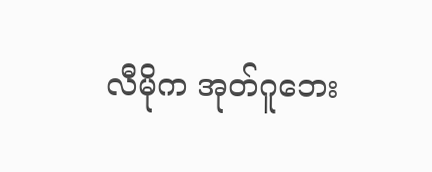လီမိုက အုတ်ဂူဘေး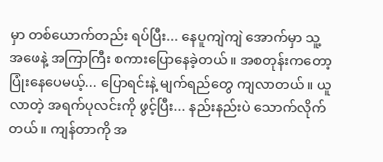မှာ တစ်ယောက်တည်း ရပ်ပြီး... နေပူကျဲကျဲ အောက်မှာ သူ့အဖေနဲ့ အကြာကြီး စကားပြောနေခဲ့တယ်။ အစတုန်းကတော့ ပြုံးနေပေမယ့်... ပြောရင်းနဲ့ မျက်ရည်တွေ ကျလာတယ်။ ယူလာတဲ့ အရက်ပုလင်းကို ဖွင့်ပြီး... နည်းနည်းပဲ သောက်လိုက်တယ်။ ကျန်တာကို အ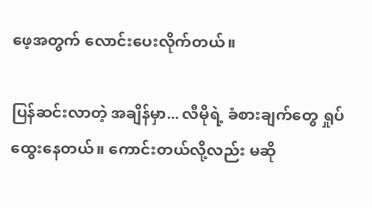ဖေ့အတွက် လောင်းပေးလိုက်တယ်။

ပြန်ဆင်းလာတဲ့ အချိန်မှာ... လီမိုရဲ့ ခံစားချက်တွေ ရှုပ်ထွေးနေတယ်။ ကောင်းတယ်လို့လည်း မဆို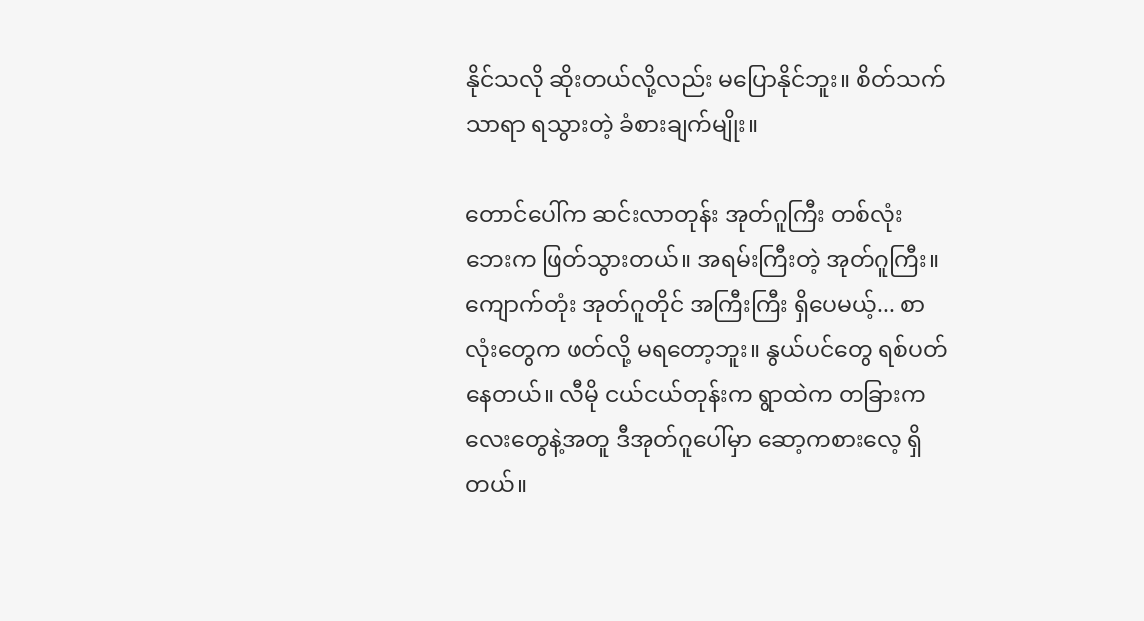နိုင်သလို ဆိုးတယ်လို့လည်း မပြောနိုင်ဘူး။ စိတ်သက်သာရာ ရသွားတဲ့ ခံစားချက်မျိုး။

တောင်ပေါ်က ဆင်းလာတုန်း အုတ်ဂူကြီး တစ်လုံး ဘေးက ဖြတ်သွားတယ်။ အရမ်းကြီးတဲ့ အုတ်ဂူကြီး။ ကျောက်တုံး အုတ်ဂူတိုင် အကြီးကြီး ရှိပေမယ့်... စာလုံးတွေက ဖတ်လို့ မရတော့ဘူး။ နွယ်ပင်တွေ ရစ်ပတ်နေတယ်။ လီမို ငယ်ငယ်တုန်းက ရွာထဲက တခြားကလေးတွေနဲ့အတူ ဒီအုတ်ဂူပေါ်မှာ ဆော့ကစားလေ့ ရှိတယ်။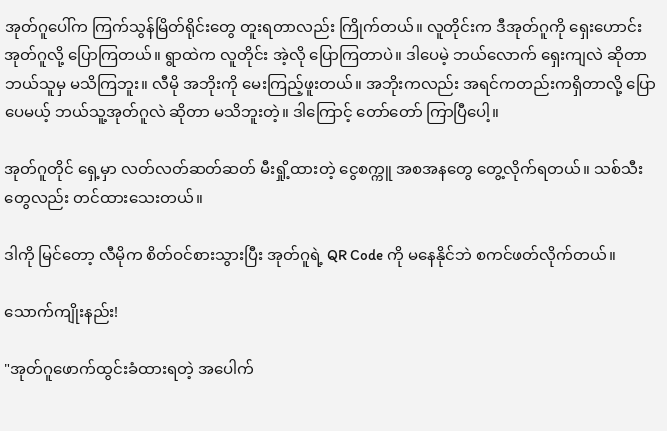အုတ်ဂူပေါ်က ကြက်သွန်မြိတ်ရိုင်းတွေ တူးရတာလည်း ကြိုက်တယ်။ လူတိုင်းက ဒီအုတ်ဂူကို ရှေးဟောင်း အုတ်ဂူလို့ ပြောကြတယ်။ ရွာထဲက လူတိုင်း အဲ့လို ပြောကြတာပဲ။ ဒါပေမဲ့ ဘယ်လောက် ရှေးကျလဲ ဆိုတာ ဘယ်သူမှ မသိကြဘူး။ လီမို အဘိုးကို မေးကြည့်ဖူးတယ်။ အဘိုးကလည်း အရင်ကတည်းကရှိတာလို့ ပြောပေမယ့် ဘယ်သူ့အုတ်ဂူလဲ ဆိုတာ မသိဘူးတဲ့။ ဒါကြောင့် တော်တော် ကြာပြီပေါ့။

အုတ်ဂူတိုင် ရှေ့မှာ လတ်လတ်ဆတ်ဆတ် မီးရှို့ထားတဲ့ ငွေစက္ကူ အစအနတွေ တွေ့လိုက်ရတယ်။ သစ်သီးတွေလည်း တင်ထားသေးတယ်။

ဒါကို မြင်တော့ လီမိုက စိတ်ဝင်စားသွားပြီး အုတ်ဂူရဲ့ QR Code ကို မနေနိုင်ဘဲ စကင်ဖတ်လိုက်တယ်။

သောက်ကျိုးနည်း!

"အုတ်ဂူဖောက်ထွင်းခံထားရတဲ့ အပေါက်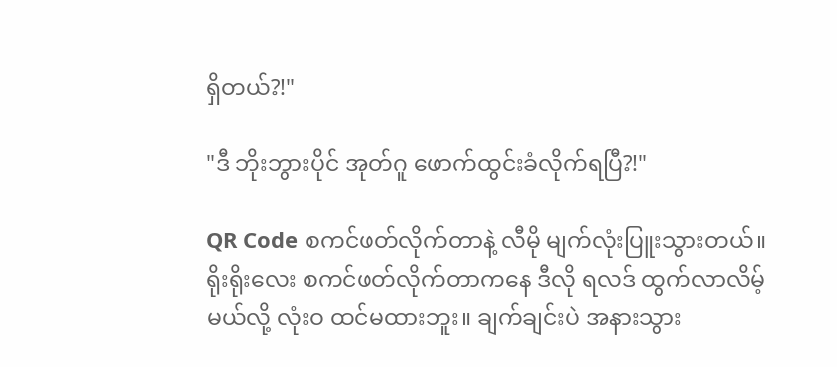ရှိတယ်?!"

"ဒီ ဘိုးဘွားပိုင် အုတ်ဂူ ဖောက်ထွင်းခံလိုက်ရပြီ?!"

QR Code စကင်ဖတ်လိုက်တာနဲ့ လီမို မျက်လုံးပြူးသွားတယ်။ ရိုးရိုးလေး စကင်ဖတ်လိုက်တာကနေ ဒီလို ရလဒ် ထွက်လာလိမ့်မယ်လို့ လုံးဝ ထင်မထားဘူး။ ချက်ချင်းပဲ အနားသွား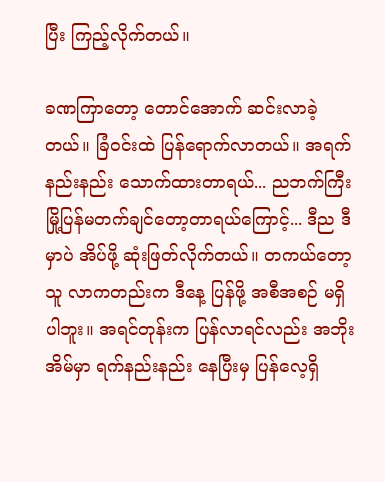ပြီး ကြည့်လိုက်တယ်။

ခဏကြာတော့ တောင်အောက် ဆင်းလာခဲ့တယ်။ ခြံဝင်းထဲ ပြန်ရောက်လာတယ်။ အရက် နည်းနည်း သောက်ထားတာရယ်... ညဘက်ကြီး မြို့ပြန်မတက်ချင်တော့တာရယ်ကြောင့်... ဒီည ဒီမှာပဲ အိပ်ဖို့ ဆုံးဖြတ်လိုက်တယ်။ တကယ်တော့ သူ လာကတည်းက ဒီနေ့ ပြန်ဖို့ အစီအစဉ် မရှိပါဘူး။ အရင်တုန်းက ပြန်လာရင်လည်း အဘိုးအိမ်မှာ ရက်နည်းနည်း နေပြီးမှ ပြန်လေ့ရှိ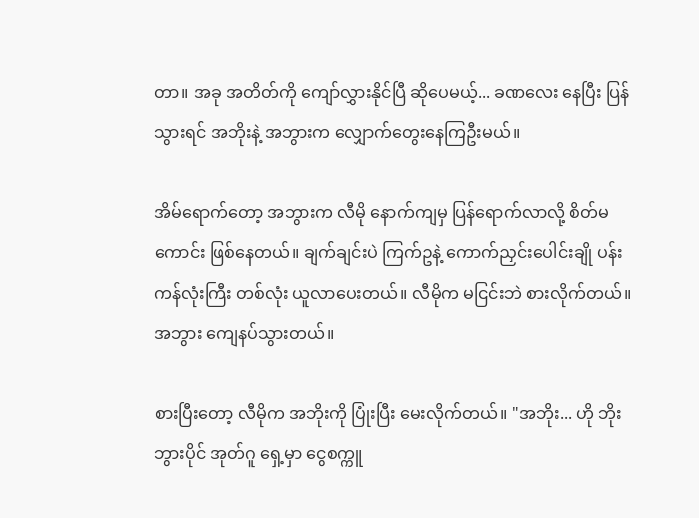တာ။ အခု အတိတ်ကို ကျော်လွှားနိုင်ပြီ ဆိုပေမယ့်... ခဏလေး နေပြီး ပြန်သွားရင် အဘိုးနဲ့ အဘွားက လျှောက်တွေးနေကြဦးမယ်။

အိမ်ရောက်တော့ အဘွားက လီမို နောက်ကျမှ ပြန်ရောက်လာလို့ စိတ်မကောင်း ဖြစ်နေတယ်။ ချက်ချင်းပဲ ကြက်ဥနဲ့ ကောက်ညှင်းပေါင်းချို ပန်းကန်လုံးကြီး တစ်လုံး ယူလာပေးတယ်။ လီမိုက မငြင်းဘဲ စားလိုက်တယ်။ အဘွား ကျေနပ်သွားတယ်။

စားပြီးတော့ လီမိုက အဘိုးကို ပြုံးပြီး မေးလိုက်တယ်။ "အဘိုး... ဟို ဘိုးဘွားပိုင် အုတ်ဂူ ရှေ့မှာ ငွေစက္ကူ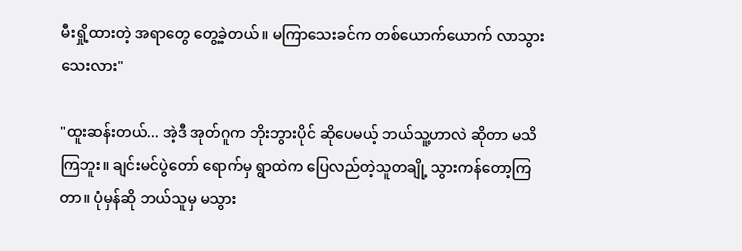မီးရှို့ထားတဲ့ အရာတွေ တွေ့ခဲ့တယ်။ မကြာသေးခင်က တစ်ယောက်ယောက် လာသွားသေးလား"

"ထူးဆန်းတယ်... အဲ့ဒီ အုတ်ဂူက ဘိုးဘွားပိုင် ဆိုပေမယ့် ဘယ်သူ့ဟာလဲ ဆိုတာ မသိကြဘူး။ ချင်းမင်ပွဲတော် ရောက်မှ ရွာထဲက ပြေလည်တဲ့သူတချို့ သွားကန်တော့ကြတာ။ ပုံမှန်ဆို ဘယ်သူမှ မသွား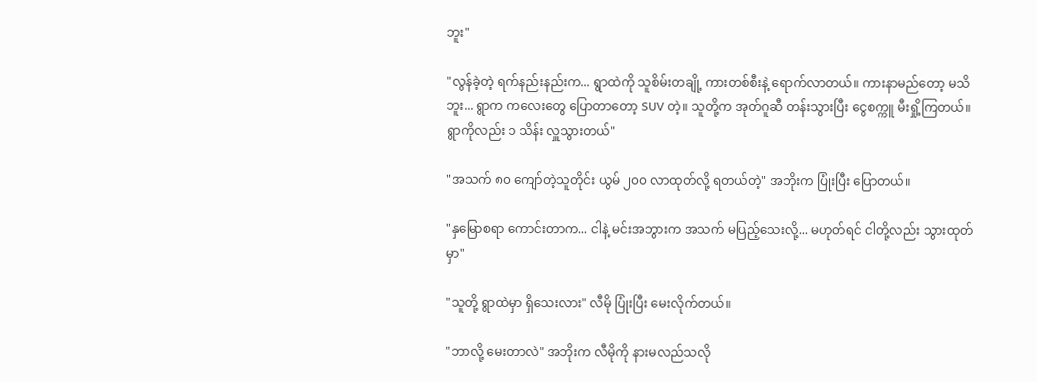ဘူး"

"လွန်ခဲ့တဲ့ ရက်နည်းနည်းက... ရွာထဲကို သူစိမ်းတချို့ ကားတစ်စီးနဲ့ ရောက်လာတယ်။ ကားနာမည်တော့ မသိဘူး... ရွာက ကလေးတွေ ပြောတာတော့ SUV တဲ့။ သူတို့က အုတ်ဂူဆီ တန်းသွားပြီး ငွေစက္ကူ မီးရှို့ကြတယ်။ ရွာကိုလည်း ၁ သိန်း လှူသွားတယ်"

"အသက် ၈၀ ကျော်တဲ့သူတိုင်း ယွမ် ၂၀၀ လာထုတ်လို့ ရတယ်တဲ့" အဘိုးက ပြုံးပြီး ပြောတယ်။

"နှမြောစရာ ကောင်းတာက... ငါနဲ့ မင်းအဘွားက အသက် မပြည့်သေးလို့... မဟုတ်ရင် ငါတို့လည်း သွားထုတ်မှာ"

"သူတို့ ရွာထဲမှာ ရှိသေးလား" လီမို ပြုံးပြီး မေးလိုက်တယ်။

"ဘာလို့ မေးတာလဲ" အဘိုးက လီမိုကို နားမလည်သလို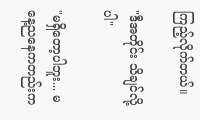ကြည့်လိုက်တယ်။

"ဒီအတိုင်း သိချင်လို့ပါ"

"မရှိတော့ပါဘူး... မနေ့ညနေကတည်းက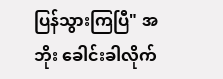ပြန်သွားကြပြီ" အဘိုး ခေါင်းခါလိုက်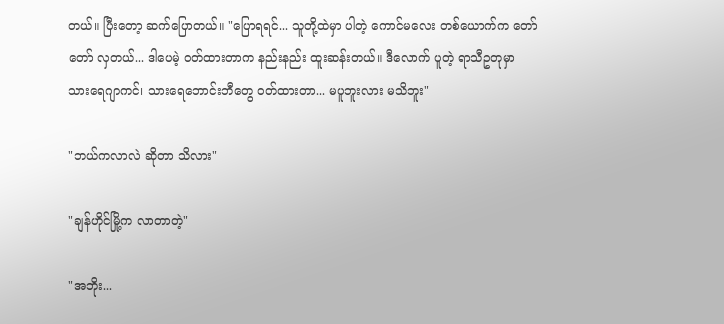တယ်။ ပြီးတော့ ဆက်ပြောတယ်။ "ပြောရရင်... သူတို့ထဲမှာ ပါတဲ့ ကောင်မလေး တစ်ယောက်က တော်တော် လှတယ်... ဒါပေမဲ့ ဝတ်ထားတာက နည်းနည်း ထူးဆန်းတယ်။ ဒီလောက် ပူတဲ့ ရာသီဥတုမှာ သားရေဂျာကင်၊ သားရေဘောင်းဘီတွေ ဝတ်ထားတာ... မပူဘူးလား မသိဘူး"

"ဘယ်ကလာလဲ ဆိုတာ သိလား"

"ချန်ဟိုင်မြို့က လာတာတဲ့"

"အဘိုး...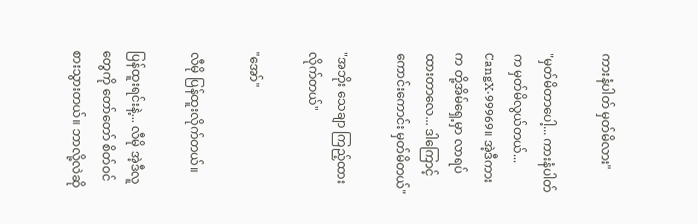ကားနံပါတ် မှတ်မိလား"

"မှတ်မိတာပေါ့... ကားနံပါတ်က မှတ်မိလွယ်တယ်... CangX·99969။ အဲ့ဒီကားက တို့အိမ်ရှေ့မှာ လာရပ်ထားတာလေ... ဒါကြောင့် ကောင်းကောင်း မှတ်မိတယ်"

"အဘိုး သေချာ ကြည့်ထားလိုက်တယ်"

"အော်"

လီမို ပြန်ထူးလိုက်တယ်။

ပြန်ထူးရင်းနဲ့... လီမို အဲ့ဒီလူတွေကို တော်တော် စိတ်ဝင်စားသွားတယ်။ ဘာလို့လဲဆို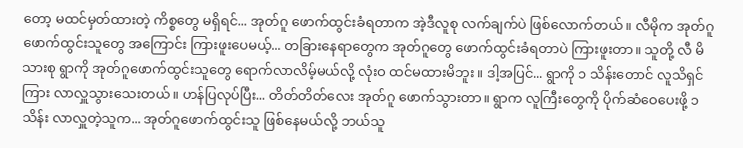တော့ မထင်မှတ်ထားတဲ့ ကိစ္စတွေ မရှိရင်... အုတ်ဂူ ဖောက်ထွင်းခံရတာက အဲ့ဒီလူစု လက်ချက်ပဲ ဖြစ်လောက်တယ်။ လီမိုက အုတ်ဂူဖောက်ထွင်းသူတွေ အကြောင်း ကြားဖူးပေမယ့်... တခြားနေရာတွေက အုတ်ဂူတွေ ဖောက်ထွင်းခံရတာပဲ ကြားဖူးတာ။ သူတို့ လီ မိသားစု ရွာကို အုတ်ဂူဖောက်ထွင်းသူတွေ ရောက်လာလိမ့်မယ်လို့ လုံးဝ ထင်မထားမိဘူး။ ဒါ့အပြင်... ရွာကို ၁ သိန်းတောင် လူသိရှင်ကြား လာလှူသွားသေးတယ်။ ဟန်ပြလုပ်ပြီး... တိတ်တိတ်လေး အုတ်ဂူ ဖောက်သွားတာ။ ရွာက လူကြီးတွေကို ပိုက်ဆံဝေပေးဖို့ ၁ သိန်း လာလှူတဲ့သူက... အုတ်ဂူဖောက်ထွင်းသူ ဖြစ်နေမယ်လို့ ဘယ်သူ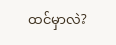ထင်မှာလဲ?